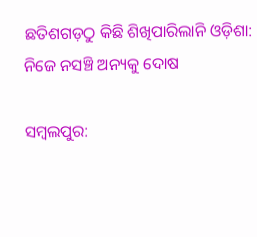ଛତିଶଗଡ଼ଠୁ କିଛି ଶିଖିପାରିଲାନି ଓଡ଼ିଶା: ନିଜେ ନସଞ୍ଚି ଅନ୍ୟକୁ ଦୋଷ

ସମ୍ବଲପୁର: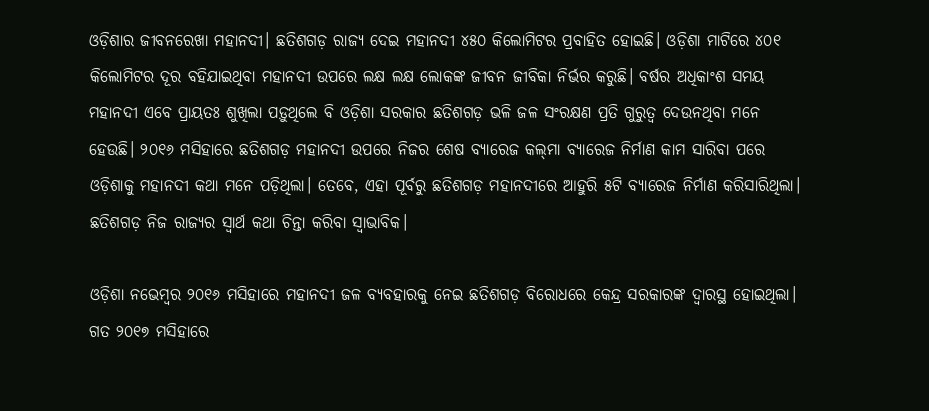ଓଡ଼ିଶାର ଜୀବନରେଖା ମହାନଦୀ। ଛତିଶଗଡ଼ ରାଜ୍ୟ ଦେଇ ମହାନଦୀ ୪୫୦ କିଲୋମିଟର ପ୍ରବାହିତ ହୋଇଛି। ଓଡ଼ିଶା ମାଟିରେ ୪୦୧ କିଲୋମିଟର ଦୂର ବହିଯାଇଥିବା ମହାନଦୀ ଉପରେ ଲକ୍ଷ ଲକ୍ଷ ଲୋକଙ୍କ ଜୀବନ ଜୀବିକା ନିର୍ଭର କରୁଛି। ବର୍ଷର ଅଧିକାଂଶ ସମୟ ମହାନଦୀ ଏବେ ପ୍ରାୟତଃ ଶୁଖିଲା ପଡ଼ୁଥିଲେ ବି ଓଡ଼ିଶା ସରକାର ଛତିଶଗଡ଼ ଭଳି ଜଳ ସଂରକ୍ଷଣ ପ୍ରତି ଗୁରୁତ୍ବ ଦେଉନଥିବା ମନେ ହେଉଛି। ୨୦୧୬ ମସିହାରେ ଛତିଶଗଡ଼ ମହାନଦୀ ଉପରେ ନିଜର ଶେ‌ଷ ବ୍ୟାରେଜ କଲ୍‌ମା ବ୍ୟାରେଜ ନିର୍ମାଣ କାମ ସାରିବା ପରେ ଓଡ଼ିଶାକୁ ମହାନଦୀ କଥା ମନେ ପଡ଼ିଥିଲା। ତେବେ, ଏହା ପୂର୍ବରୁ ଛତିଶଗଡ଼ ମହାନଦୀରେ ଆହୁରି ୫ଟି ବ୍ୟାରେଜ ନିର୍ମାଣ କରିସାରିଥିଲା। ଛତିଶଗଡ଼ ନିଜ ରାଜ୍ୟର ସ୍ବାର୍ଥ କଥା ଚିନ୍ତା କରିବା ସ୍ବାଭାବିକ।

ଓଡ଼ିଶା ନଭେମ୍ବର ୨୦୧୬ ମସିହାରେ ମହାନଦୀ ଜଳ ବ୍ୟବହାରକୁ ନେଇ ଛତିଶଗଡ଼ ବିରୋଧରେ କେନ୍ଦ୍ର ସରକାରଙ୍କ ଦ୍ବାରସ୍ଥ ହୋଇଥିଲା। ଗତ ୨୦୧୭ ମସିହାରେ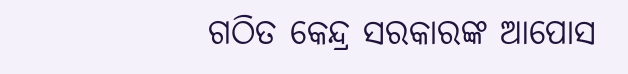ଗଠିତ କେନ୍ଦ୍ର ସରକାରଙ୍କ ଆପୋସ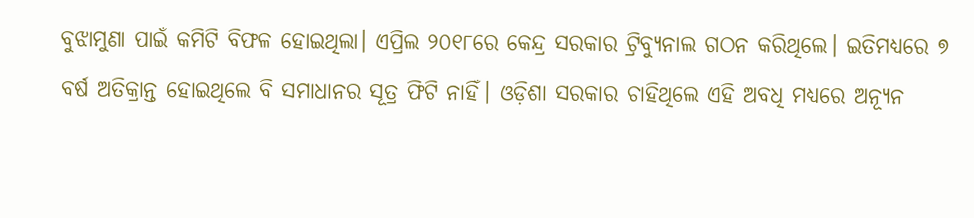ବୁଝାମୁଣା ପାଇଁ କମିଟି ବିଫଳ ହୋଇଥିଲା। ଏପ୍ରିଲ ୨୦୧୮ରେ କେନ୍ଦ୍ର ସରକାର ଟ୍ରିବ୍ୟୁନାଲ ଗଠନ କରିଥିଲେ। ଇତିମଧ୍ୟରେ ୭ ବର୍ଷ ଅତିକ୍ରାନ୍ତ ହୋଇଥିଲେ ବି ସମାଧାନର ସୂତ୍ର ଫିଟି ନାହିଁ। ଓଡ଼ିଶା ସରକାର ଚାହିଥିଲେ ଏହି ଅବଧି ମଧ୍ୟରେ ଅନ୍ୟୂନ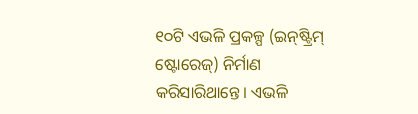୧୦ଟି ଏଭଳି ପ୍ରକଳ୍ପ (ଇନ୍‌ଷ୍ଟ୍ରିମ୍‌ ଷ୍ଟୋରେଜ୍) ନିର୍ମାଣ କରିସାରି‌ଥାନ୍ତେ। ଏଭଳି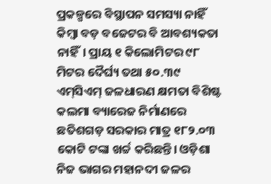ପ୍ରକଳ୍ପରେ ବିସ୍ଥାପନ ସମସ୍ୟା ନାହିଁ କିମ୍ବା ବଡ଼ ବଜେଟର ବି ଆବଶ୍ୟକତା ନାହିଁ। ପ୍ରାୟ ୧ କିଲୋମିଟର ୯୮ ମିଟର ଦୈର୍ଘ୍ୟ ତଥା ୫୦.୩୯ ଏମ୍‌ସିଏମ୍‌ ଜଳଧାରଣ କ୍ଷମତା ବିଶିଷ୍ଟ କଲମା ବ୍ୟାରେଜ ନିର୍ମାଣରେ ଛତିଶଗଡ଼ ସରକାର ମାତ୍ର ୧୮୨.୦୩ କୋଟି ଟଙ୍କା ଖର୍ଚ୍ଚ କରିଛନ୍ତି। ଓଡ଼ିଶା ନିଜ ଭାଗର ମହାନଦୀ ଜଳର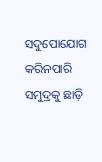ସଦୁପୋଯୋଗ କରିନପାରି ସମୁଦ୍ରକୁ ଛାଡ଼ି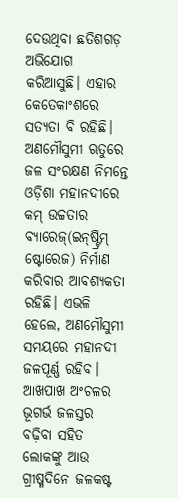ଦେଉଥିବା ଛତିଶଗଡ଼ ଅଭିଯୋଗ କରିଆସୁଛି। ଏହାର କେତେକାଂଶରେ ସତ୍ୟତା ବି ରହିଛି। ଅଣମୌସୁମୀ ଋତୁରେ ଜଳ ସଂରକ୍ଷଣ ନିମନ୍ତେ ଓଡ଼ିଶା ମହାନଦୀରେ କମ୍‌ ଉଚ୍ଚତାର ବ୍ୟାରେଜ୍(ଇନ୍‌ଷ୍ଟ୍ରିମ୍‌ ଷ୍ଟୋରେଜ) ନିର୍ମାଣ କରିବାର ଆବଶ୍ୟକତା ରହିଛି। ଏଭଳି ହେଲେ, ଅଣମୌସୁମୀ ସମୟରେ ମହାନଦୀ ଜଳପୂର୍ଣ୍ଣ ରହିବ। ଆଖପାଖ ଅଂଚଳର ଭୂଗର୍ଭ ଜଳସ୍ତର ବଢ଼ିବା ସହିତ ଲୋକଙ୍କୁ ଆଉ ଗ୍ରୀଷ୍ମଦିନେ ଜଳକଷ୍ଟ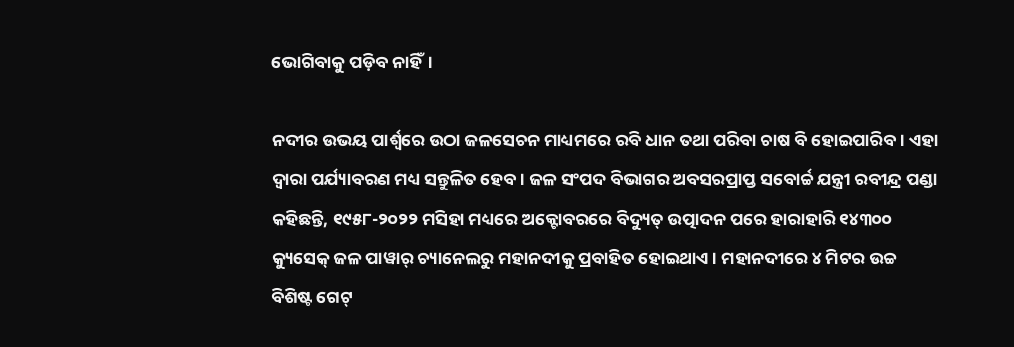ଭୋଗିବାକୁ ପଡ଼ିବ ନାହିଁ।

ନଦୀର ଉଭୟ ପାର୍ଶ୍ୱରେ ଉଠା ଜଳସେଚନ ମାଧ୍ୟମରେ ରବି ଧାନ ତଥା ପରିବା ଚାଷ ବି ହୋଇପାରିବ। ଏହା ଦ୍ୱାରା ପର୍ଯ୍ୟାବରଣ ମଧ୍ୟ ସନ୍ତୁଳିତ ହେବ। ‌ଜଳ ସଂପଦ ବିଭାଗର ଅବସରପ୍ରାପ୍ତ ସବୋର୍ଚ୍ଚ ଯନ୍ତ୍ରୀ ରବୀନ୍ଦ୍ର ପଣ୍ଡା କହିଛନ୍ତି, ୧୯୫୮-୨୦୨୨ ମସିହା ମଧ୍ୟରେ ଅକ୍ଟୋବରରେ ବିଦ୍ୟୁତ୍‌ ଉତ୍ପାଦନ ପରେ ହାରାହାରି ୧୪୩୦୦ କ୍ୟୁ‌ସେକ୍ ଜଳ ପାୱାର୍ ଚ୍ୟାନେଲରୁ ମହାନଦୀକୁ ପ୍ରବାହିତ ହୋଇଥାଏ। ମହାନଦୀରେ ୪ ମିଟର ଉଚ୍ଚ ବିଶିଷ୍ଟ ଗେଟ୍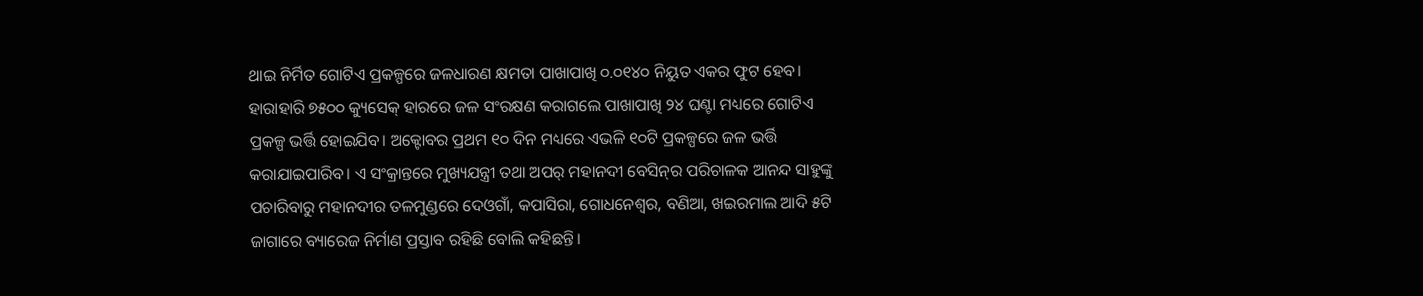ଥାଇ ‌‌ନିର୍ମିତ ଗୋଟିଏ ପ୍ରକଳ୍ପରେ ଜଳଧାରଣ କ୍ଷମତା ପାଖାପାଖି ୦.୦୧୪୦ ନିୟୁତ ଏକର ଫୁଟ ହେବ। ହାରାହାରି ୭୫୦୦ କ୍ୟୁସେକ୍ ହାରରେ ଜଳ ସଂରକ୍ଷଣ କରାଗଲେ ପାଖାପାଖି ୨୪ ଘଣ୍ଟା ମଧ୍ୟରେ ଗୋଟିଏ ପ୍ରକଳ୍ପ ଭର୍ତ୍ତି ହୋଇଯିବ। ଅକ୍ଟୋବର ପ୍ରଥମ ୧୦ ଦିନ ମଧ୍ୟରେ ଏଭଳି ୧୦ଟି ପ୍ରକଳ୍ପରେ ଜଳ ଭର୍ତ୍ତି କରାଯାଇପାରିବ। ଏ ସଂକ୍ରାନ୍ତରେ ମୁଖ୍ୟଯନ୍ତ୍ରୀ ତଥା ଅପର୍‌ ମହାନଦୀ ବେସିନ୍‌ର ପରିଚାଳକ ଆନନ୍ଦ ସାହୁଙ୍କୁ ପଚାରିବାରୁ ମହାନଦୀର ତଳମୁଣ୍ଡରେ ଦେଓଗାଁ, କପାସିରା, ଗୋଧନେଶ୍ବର, ବଣିଆ, ଖଇରମାଲ ଆଦି ୫ଟି ଜାଗାରେ ବ୍ୟାରେଜ ନିର୍ମାଣ ପ୍ରସ୍ତାବ ରହିଛି ବୋଲି କହିଛନ୍ତି।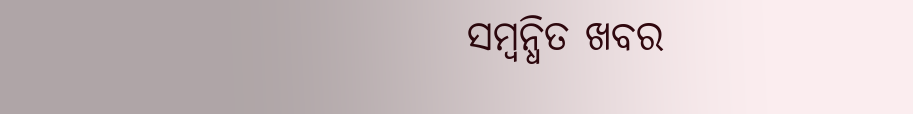ସମ୍ବନ୍ଧିତ ଖବର